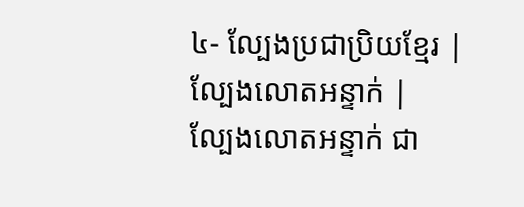៤- ល្បែងប្រជាប្រិយខ្មែរ | ល្បែងលោតអន្ទាក់ |
ល្បែងលោតអន្ទាក់ ជា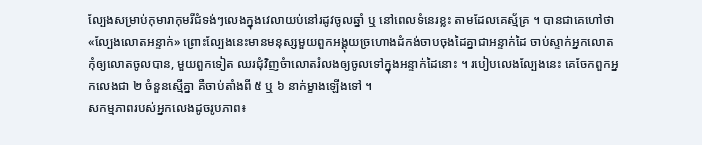ល្បែងសម្រាប់កុមារាកុមរីជំទង់ៗលេងក្នុងវេលាយប់នៅរដូវចូលឆ្នាំ ឬ នៅពេលទំនេរខ្លះ តាមដែលគេស្ម័គ្រ ។ បានជាគេហៅថា «ល្បែងលោតអន្ទាក់» ព្រោះល្បែងនេះមានមនុស្សមួយពួកអង្គុយច្រហោងដំកង់ចាបចុងដៃគ្នាជាអន្ទាក់ដៃ ចាប់ស្ទាក់អ្នកលោតកុំឲ្យលោតចូលបាន, មួយពួកទៀត ឈរជុំវិញចំាលោតរំលងឲ្យចូលទៅក្នុងអន្ទាក់ដៃនោះ ។ របៀបលេងល្បែងនេះ គេចែកពួកអ្នកលេងជា ២ ចំនួនស្មើគ្នា គឺចាប់តាំងពី ៥ ឬ ៦ នាក់ម្ខាងឡើងទៅ ។
សកម្មភាពរបស់អ្នកលេងដូចរូបភាព៖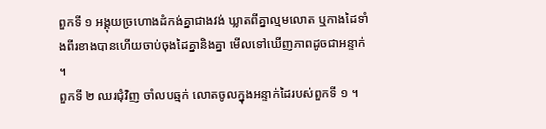ពួកទី ១ អង្គុយច្រហោងដំកង់គ្នាជាងវង់ ឃ្លាតពីគ្នាល្មមលោត ឬកាងដៃទាំងពីរខាងបានហើយចាប់ចុងដៃគ្នានិងគ្នា មើលទៅឃើញភាពដូចជាអន្ទាក់ ។
ពួកទី ២ ឈរជុំវិញ ចាំលបឆ្មក់ លោតចូលក្នុងអន្ទាក់ដៃរបស់ពួកទី ១ ។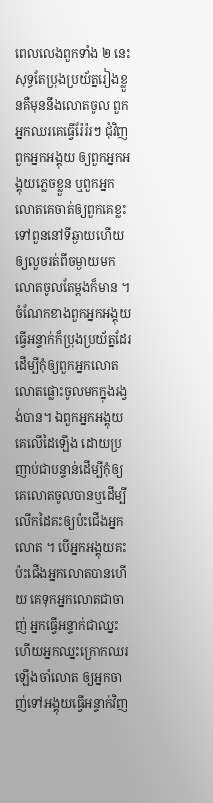ពេលលេងពួកទាំង ២ នេះ សុទ្ធតែប្រុងប្រយ័ត្នរៀងខ្លួនគឺមុននឹងលោតចូល ពួកអ្នកឈរគេធ្វើរ៉ែរ៉រៗ ជុំវិញពួកអ្នកអង្គុយ ឲ្យពួកអ្នកអង្គុយភ្លេចខ្លួន ឬពួកអ្នកលោតគេចាត់ឲ្យពួកគេខ្លះទៅពួននៅទីឆ្ងាយហើយឲ្យលួចរត់ពីចម្ងាយមកលោតចូលតែម្តងក៏មាន ។ ចំណែកខាងពួកអ្នកអង្គុយធ្វើអន្ទាក់ក៏ប្រុងប្រយ័ត្នដែរ ដើម្បីកុំឲ្យពួកអ្នកលោត លោតផ្លោះចូលមកក្នុងរង្វង់បាន។ ឯពួកអ្នកអង្គុយគេលើដៃឡើង ដោយប្រញាប់ជាបន្ទាន់ដើម្បីកុំឲ្យគេលោតចូលបានឬដើម្បីលើកដៃគះឲ្យប៉ះជើងអ្នកលោត ។ បើអ្នកអង្គុយគះប៉ះជើងអ្នកលោតបានហើយ គេទុកអ្នកលោតជាចាញ់ អ្នកធ្វើអន្ទាក់ជាឈ្នះ ហើយអ្នកឈ្នះក្រោកឈរឡើងចាំលោត ឲ្យអ្នកចាញ់ទៅអង្គុយធ្វើអន្ទាក់វិញ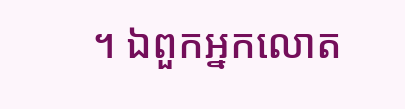។ ឯពួកអ្នកលោត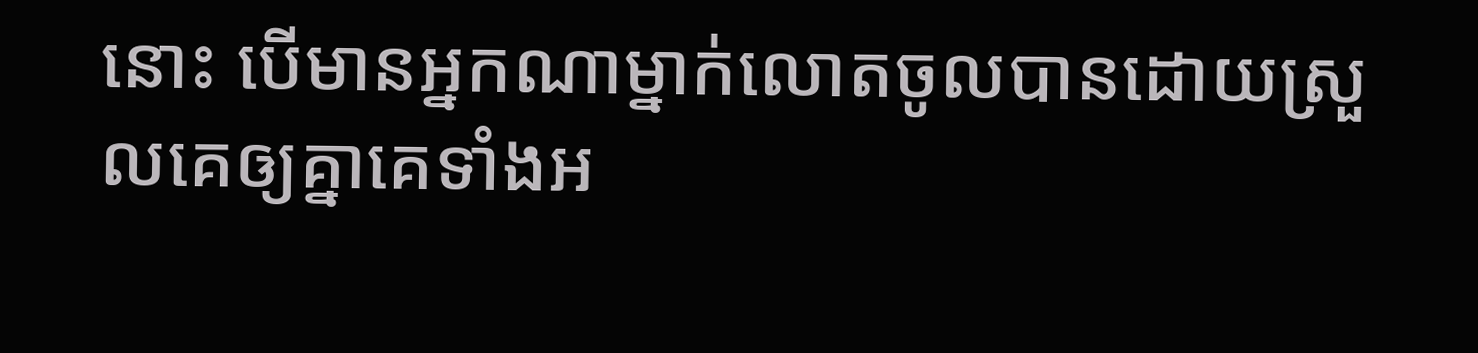នោះ បើមានអ្នកណាម្នាក់លោតចូលបានដោយស្រួលគេឲ្យគ្នាគេទាំងអ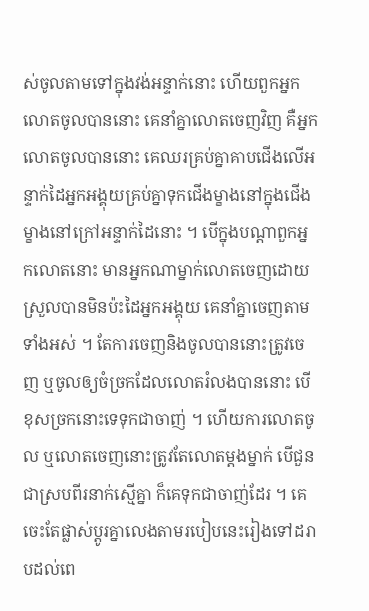ស់ចូលតាមទៅក្នុងវង់អន្ទាក់នោះ ហើយពួកអ្នកលោតចូលបាននោះ គេនាំគ្នាលោតចេញវិញ គឺអ្នកលោតចូលបាននោះ គេឈរគ្រប់គ្នាគាបជើងលើអន្ទាក់ដៃអ្នកអង្គុយគ្រប់គ្នាទុកជើងម្ខាងនៅក្នុងជើងម្ខាងនៅក្រៅអន្ទាក់ដៃនោះ ។ បើក្នុងបណ្តាពួកអ្នកលោតនោះ មានអ្នកណាម្នាក់លោតចេញដោយស្រួលបានមិនប៉ះដៃអ្នកអង្គុយ គេនាំគ្នាចេញតាមទាំងអស់ ។ តែការចេញនិងចូលបាននោះត្រូវចេញ ឬចូលឲ្យចំច្រកដែលលោតរំលងបាននោះ បើខុសច្រកនោះទេទុកជាចាញ់ ។ ហើយការលោតចូល ឬលោតចេញនោះត្រូវតែលោតម្តងម្នាក់ បើជួនជាស្របពីរនាក់ស្មើគ្នា ក៏គេទុកជាចាញ់ដែរ ។ គេចេះតែផ្លាស់ប្តូរគ្នាលេងតាមរបៀបនេះរៀងទៅដរាបដល់ពេ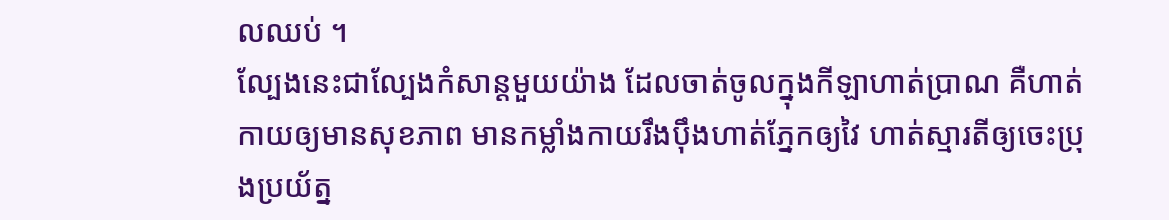លឈប់ ។
ល្បែងនេះជាល្បែងកំសាន្តមួយយ៉ាង ដែលចាត់ចូលក្នុងកីឡាហាត់ប្រាណ គឺហាត់កាយឲ្យមានសុខភាព មានកម្លាំងកាយរឹងប៉ឹងហាត់ភ្នែកឲ្យវៃ ហាត់ស្មារតីឲ្យចេះប្រុងប្រយ័ត្ន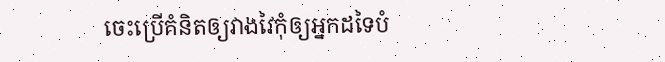ចេះប្រើគំនិតឲ្យវាងវៃកុំឲ្យអ្នកដទៃបំ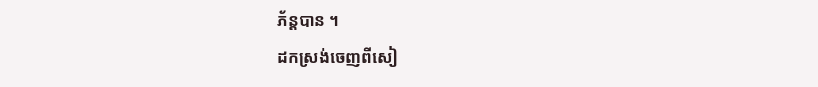ភ័ន្តបាន ។
ដកស្រង់ចេញពីសៀ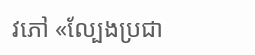វភៅ «ល្បែងប្រជា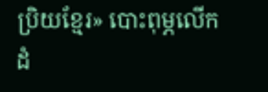ប្រិយខ្មែរ» បោះពុម្ភលើកដំ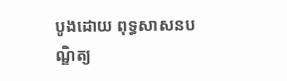បូងដោយ ពុទ្ធសាសនបណ្ឌិត្យ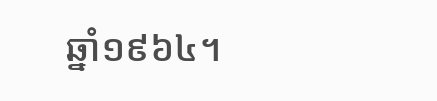ឆ្នាំ១៩៦៤។